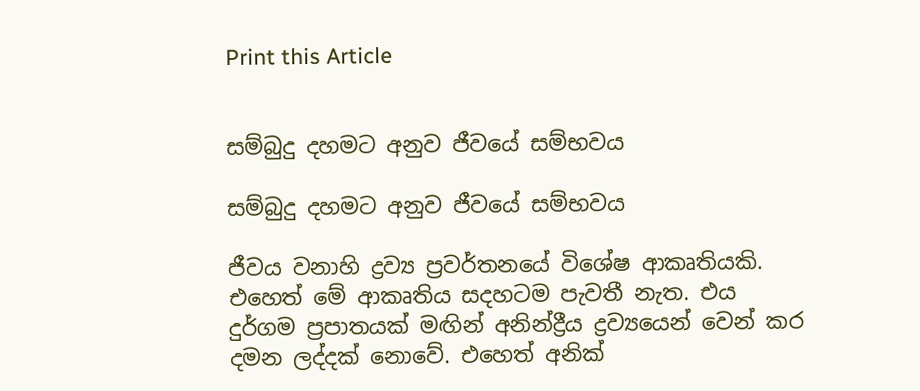Print this Article


සම්බුදු දහමට අනුව ජීවයේ සම්භවය

සම්බුදු දහමට අනුව ජීවයේ සම්භවය

ජීවය වනාහි ද්‍රව්‍ය ප්‍රවර්තනයේ විශේෂ ආකෘතියකි. එහෙත් මේ ආකෘතිය සදහටම පැවතී නැත. එය දුර්ගම ප්‍රපාතයක් මඟින් අනින්ද්‍රීය ද්‍රව්‍යයෙන් වෙන් කර දමන ලද්දක් නොවේ. එහෙත් අනික්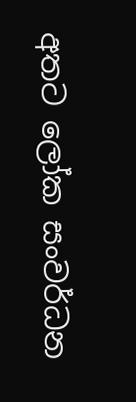අතට ලෝක සංවර්ධන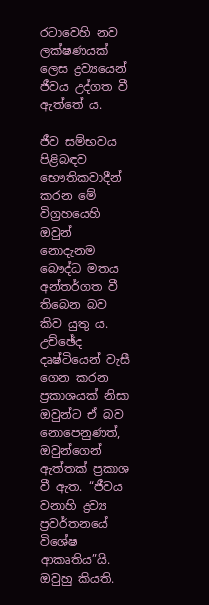රටාවෙහි නව ලක්ෂණයක් ලෙස ද්‍රව්‍යයෙන් ජීවය උද්ගත වී ඇත්තේ ය.

ජීව සම්භවය පිළිබඳව භෞතිකවාදීන් කරන මේ විග්‍රහයෙහි ඔවුන් නොදැනම බෞද්ධ මතය අන්තර්ගත වී තිබෙන බව කිව යුතු ය. උච්ඡේද දෘෂ්ටියෙන් වැසී ගෙන කරන ප්‍රකාශයක් නිසා ඔවුන්ට ඒ බව නොපෙනුණත්, ඔවුන්ගෙන් ඇත්තක් ප්‍රකාශ වී ඇත. “ජීවය වනාහි ද්‍රව්‍ය ප්‍රවර්තනයේ විශේෂ ආකෘතිය”යි. ඔවුහු කියති.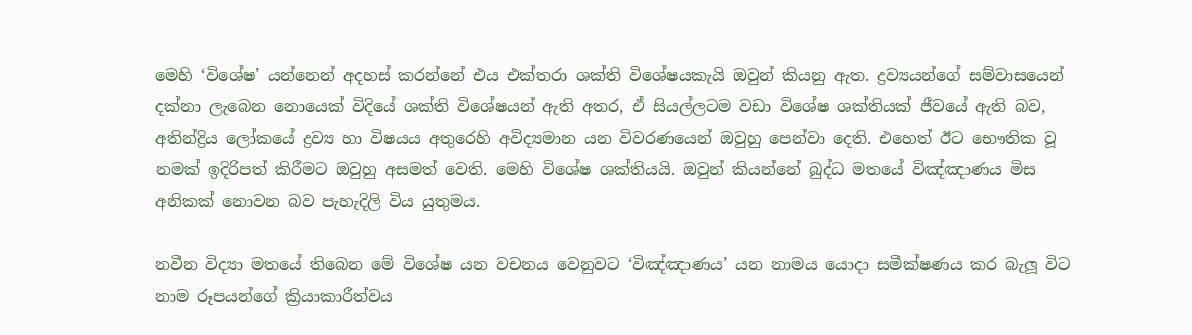මෙහි ‘විශේෂ’ යන්නෙන් අදහස් කරන්නේ එය එක්තරා ශක්ති විශේෂයකැයි ඔවුන් කියනු ඇත. ද්‍රව්‍යයන්ගේ සම්වාසයෙන් දක්නා ලැබෙන නොයෙක් විදියේ ශක්ති විශේෂයන් ඇති අතර, ඒ සියල්ලටම වඩා විශේෂ ශක්තියක් ජීවයේ ඇති බව, අතින්ද්‍රිය ලෝකයේ ද්‍රව්‍ය හා විෂයය අතුරෙහි අවිද්‍යමාන යන විවරණයෙන් ඔවුහු පෙන්වා දෙති. එහෙත් ඊට භෞතික වූ නමක් ඉදිරිපත් කිරීමට ඔවුහු අසමත් වෙති. මෙහි විශේෂ ශක්තියයි. ඔවුන් කියන්නේ බුද්ධ මතයේ විඤ්ඤාණය මිස අනිකක් නොවන බව පැහැදිලි විය යුතුමය.

නවීන විද්‍යා මතයේ තිබෙන මේ විශේෂ යන වචනය වෙනුවට ‘විඤ්ඤාණය’ යන නාමය යොදා සමීක්ෂණය කර බැලූ විට නාම රූපයන්ගේ ක්‍රියාකාරීත්වය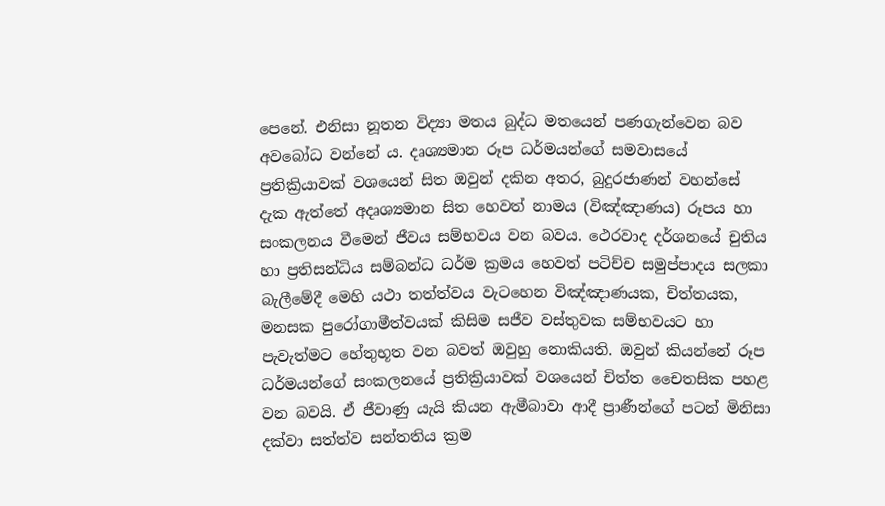පෙනේ. එනිසා නූතන විද්‍යා මතය බුද්ධ මතයෙන් පණගැන්වෙන බව අවබෝධ වන්නේ ය. දෘශ්‍යමාන රූප ධර්මයන්ගේ සමවාසයේ ප්‍රතික්‍රියාවක් වශයෙන් සිත ඔවුන් දකින අතර, බුදුරජාණන් වහන්සේ දැක ඇත්තේ අදෘශ්‍යමාන සිත හෙවත් නාමය (විඤ්ඤාණය) රූපය හා සංකලනය වීමෙන් ජීවය සම්භවය වන බවය. ථෙරවාද දර්ශනයේ චුතිය හා ප්‍රතිසන්ධිය සම්බන්ධ ධර්ම ක්‍රමය හෙවත් පටිච්ච සමුප්පාදය සලකා බැලීමේදී මෙහි යථා තත්ත්වය වැටහෙන විඤ්ඤාණයක, චිත්තයක, මනසක පුරෝගාමීත්වයක් කිසිම සජීව වස්තුවක සම්භවයට හා පැවැත්මට හේතුභූත වන බවත් ඔවුහු නොකියති. ඔවුන් කියන්නේ රූප ධර්මයන්ගේ සංකලනයේ ප්‍රතික්‍රියාවක් වශයෙන් චිත්ත චෛතසික පහළ වන බවයි. ඒ ජීවාණු යැයි කියන ඇමීබාවා ආදී ප්‍රාණීන්ගේ පටන් මිනිසා දක්වා සත්ත්ව සන්තතිය ක්‍රම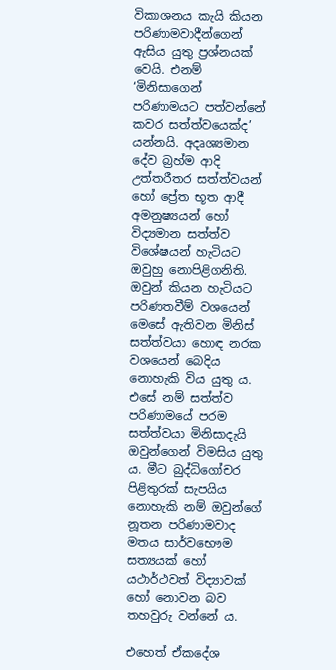විකාශනය කැයි කියන පරිණාමවාදීන්ගෙන් ඇසිය යුතු ප්‍රශ්නයක් වෙයි. එනම් ‘මිනිසාගෙන් පරිණාමයට පත්වන්නේ කවර සත්ත්වයෙක්ද’ යන්නයි. අදෘශ්‍යමාන දේව බ්‍රහ්ම ආදි උත්තරීතර සත්ත්වයන් හෝ ප්‍රේත භූත ආදී අමනුෂ්‍යයන් හෝ විද්‍යමාන සත්ත්ව විශේෂයන් හැටියට ඔවුහු නොපිළිගනිති. ඔවුන් කියන හැටියට පරිණතවීම් වශයෙන් මෙසේ ඇතිවන මිනිස් සත්ත්වයා හොඳ නරක වශයෙන් බෙදිය නොහැකි විය යුතු ය. එසේ නම් සත්ත්ව පරිණාමයේ පරම සත්ත්වයා මිනිසාදැයි ඔවුන්ගෙන් විමසිය යුතු ය. මීට බුද්ධිගෝචර පිළිතුරක් සැපයිය නොහැකි නම් ඔවුන්ගේ නූතන පරිණාමවාද මතය සාර්වභෞම සත්‍යයක් හෝ යථාර්ථවත් විද්‍යාවක් හෝ නොවන බව තහවුරු වන්නේ ය.

එහෙත් ඒකදේශ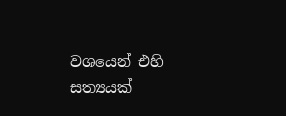වශයෙන් එහි සත්‍යයක්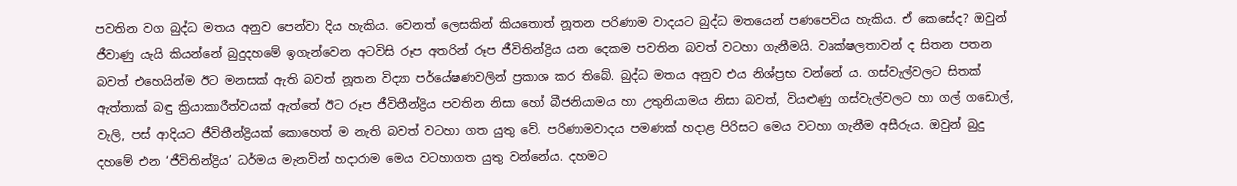පවතින වග බුද්ධ මතය අනුව පෙන්වා දිය හැකිය. වෙනත් ලෙසකින් කියතොත් නූතන පරිණාම වාදයට බුද්ධ මතයෙන් පණපෙවිය හැකිය. ඒ කෙසේද? ඔවුන් ජීවාණු යැයි කියන්නේ බුදුදහමේ ඉගැන්වෙන අටවිසි රූප අතරින් රූප ජීවිතින්ද්‍රිය යන දෙකම පවතින බවත් වටහා ගැනීමයි. වෘක්ෂලතාවන් ද සිතන පතන බවත් එහෙයින්ම ඊට මනසක් ඇති බවත් නූතන විද්‍යා පර්යේෂණවලින් ප්‍රකාශ කර තිබේ. බුද්ධ මතය අනුව එය නිශ්ප්‍රභ වන්නේ ය. ගස්වැල්වලට සිතක් ඇත්තාක් බඳු ක්‍රියාකාරීත්වයක් ඇත්තේ ඊට රූප ජීවිතීන්ද්‍රිය පවතින නිසා හෝ බීජනියාමය හා උතුනියාමය නිසා බවත්, වියළුණු ගස්වැල්වලට හා ගල් ගඩොල්, වැලි, පස් ආදියට ජීවිතීන්ද්‍රියක් කොහෙත් ම නැති බවත් වටහා ගත යුතු වේ. පරිණාමවාදය පමණක් හදාළ පිරිසට මෙය වටහා ගැනීම අසීරුය. ඔවුන් බුදු දහමේ එන ‘ජීවිතින්ද්‍රිය’ ධර්මය මැනවින් හදාරාම මෙය වටහාගත යුතු වන්නේය. දහමට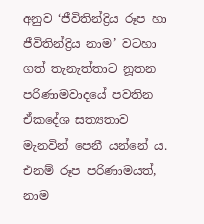අනුව ‘ජීවිතින්ද්‍රිය රූප හා ජීවිතින්ද්‍රිය නාම’ වටහා ගත් තැනැත්තාට නූතන පරිණාමවාදයේ පවතින ඒකදේශ සත්‍යතාව මැනවින් පෙනී යන්නේ ය. එනම් රූප පරිණාමයත්, නාම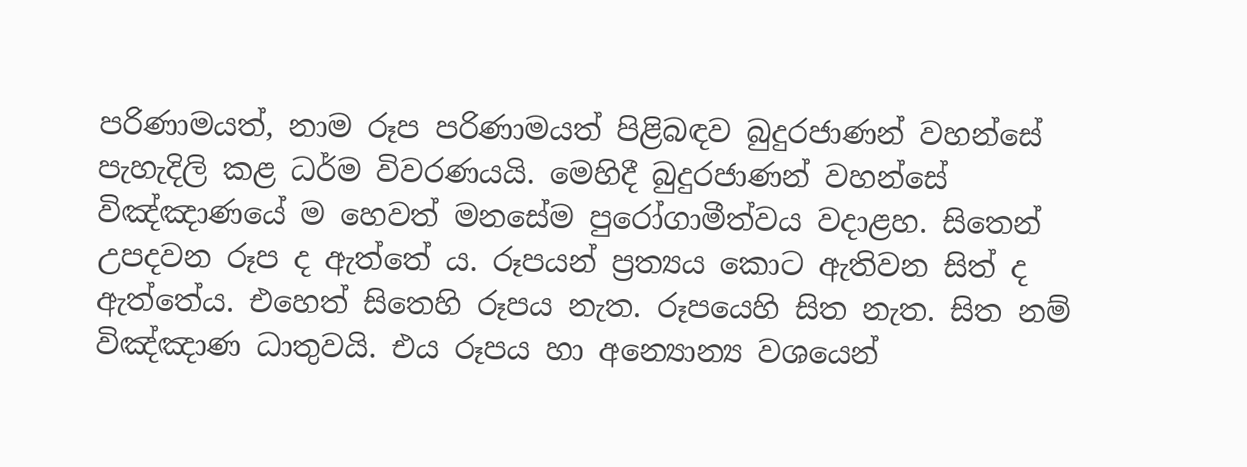පරිණාමයත්, නාම රූප පරිණාමයත් පිළිබඳව බුදුරජාණන් වහන්සේ පැහැදිලි කළ ධර්ම විවරණයයි. මෙහිදී බුදුරජාණන් වහන්සේ විඤ්ඤාණයේ ම හෙවත් මනසේම පුරෝගාමීත්වය වදාළහ. සිතෙන් උපදවන රූප ද ඇත්තේ ය. රූපයන් ප්‍රත්‍යය කොට ඇතිවන සිත් ද ඇත්තේය. එහෙත් සිතෙහි රූපය නැත. රූපයෙහි සිත නැත. සිත නම් විඤ්ඤාණ ධාතුවයි. එය රූපය හා අන්‍යොන්‍ය වශයෙන්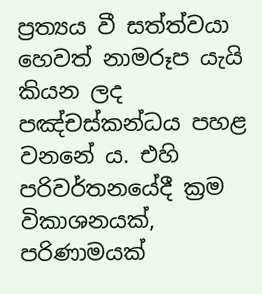ප්‍රත්‍යය වී සත්ත්වයා හෙවත් නාමරූප යැයි කියන ලද පඤ්චස්කන්ධය පහළ වනනේ ය. එහි පරිවර්තනයේදී ක්‍රම විකාශනයක්, පරිණාමයක්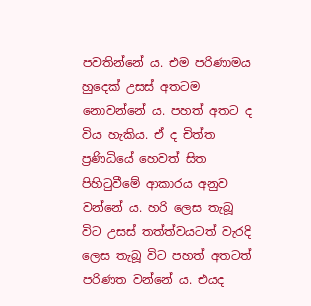පවතින්නේ ය. එම පරිණාමය හුදෙක් උසස් අතටම නොවන්නේ ය. පහත් අතට ද විය හැකිය. ඒ ද චිත්ත ප්‍රණිධියේ හෙවත් සිත පිහිටුවීමේ ආකාරය අනුව වන්නේ ය. හරි ලෙස තැබූ විට උසස් තත්ත්වයටත් වැරදි ලෙස තැබූ විට පහත් අතටත් පරිණත වන්නේ ය. එයද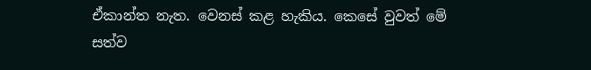ඒකාන්ත නැත. වෙනස් කළ හැකිය. කෙසේ වුවත් මේ සත්ව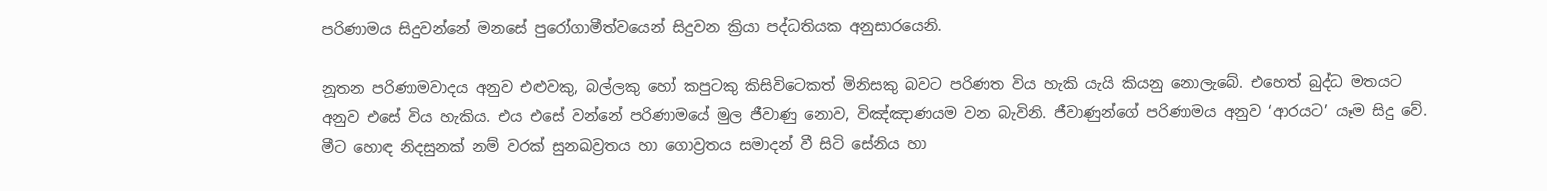පරිණාමය සිදුවන්නේ මනසේ පුරෝගාමීත්වයෙන් සිදුවන ක්‍රියා පද්ධතියක අනුසාරයෙනි.

නූතන පරිණාමවාදය අනුව එළුවකු, බල්ලකු හෝ කපුටකු කිසිවිටෙකත් මිනිසකු බවට පරිණත විය හැකි යැයි කියනු නොලැබේ. එහෙත් බුද්ධ මතයට අනුව එසේ විය හැකිය. එය එසේ වන්නේ පරිණාමයේ මුල ජීවාණු නොව, විඤ්ඤාණයම වන බැවිනි. ජීවාණුන්ගේ පරිණාමය අනුව ‘ආරයට’ යෑම සිදු වේ. මීට හොඳ නිදසුනක් නම් වරක් සුනඛව්‍රතය හා ගොව්‍රතය සමාදන් වී සිටි සේනිය හා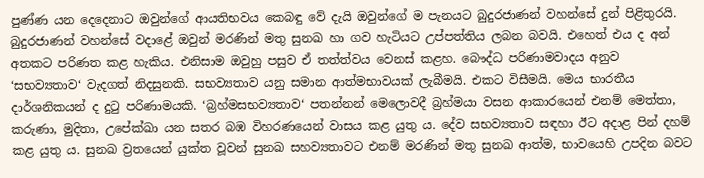පුණ්ණ යන දෙදෙනාට ඔවුන්ගේ ආයතිභවය කෙබඳු වේ දැයි ඔවුන්ගේ ම පැනයට බුදුරජාණන් වහන්සේ දුන් පිළිතුරයි. බුදුරජාණන් වහන්සේ වදාළේ ඔවුන් මරණින් මතු සුනඛ හා ගව හැටියට උප්පත්තිය ලබන බවයි. එහෙත් එය ද අන් අතකට පරිණත කළ හැකිය. එනිසාම ඔවුහු පසුව ඒ තත්ත්වය වෙනස් කළහ. බෞද්ධ පරිණාමවාදය අනුව ‘සභව්‍යතාව‘ වැදගත් නිදසුනකි. සභව්‍යතාව යනු සමාන ආත්මභාවයක් ලැබීමයි. එකට විසීමයි. මෙය භාරතීය දාර්ශනිකයන් ද දුටු පරිණාමයකි. ‘බ්‍රහ්මසභව්‍යතාව‘ පතන්නන් මෙලොවදී බ්‍රහ්මයා වසන ආකාරයෙන් එනම් මෙත්තා, කරුණා, මුදිතා, උපේක්ඛා යන සතර බඹ විහරණයෙන් වාසය කළ යුතු ය. දේව සභව්‍යතාව සඳහා ඊට අදාළ පින් දහම් කළ යුතු ය. සුනඛ ව්‍රතයෙන් යුක්ත වූවන් සුනඛ සහව්‍යතාවට එනම් මරණින් මතු සුනඛ ආත්ම, භාවයෙහි උපදින බවට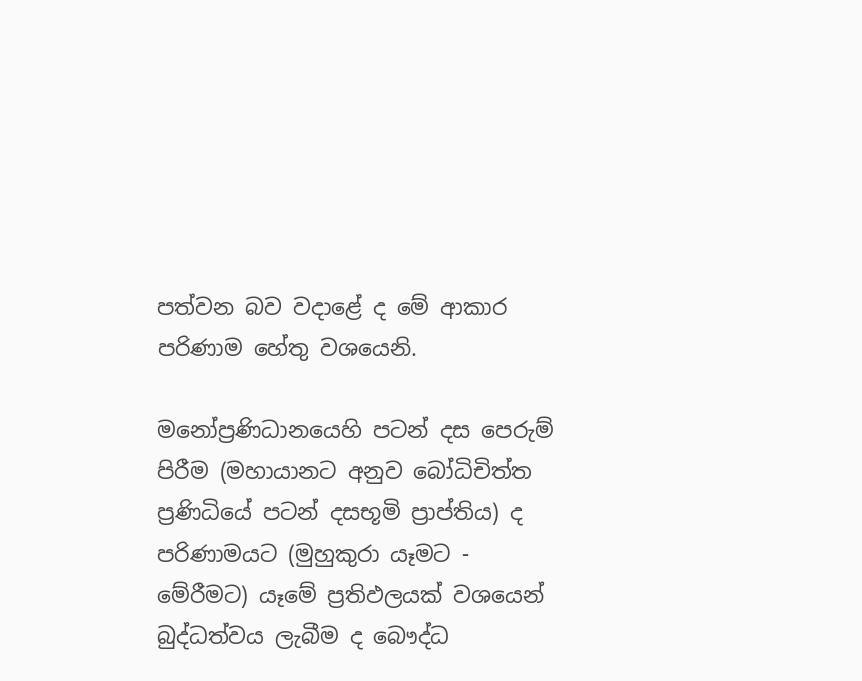පත්වන බව වදාළේ ද මේ ආකාර පරිණාම හේතු වශයෙනි.

මනෝප්‍රණිධානයෙහි පටන් දස පෙරුම් පිරීම (මහායානට අනුව බෝධිචිත්ත ප්‍රණිධියේ පටන් දසභූමි ප්‍රාප්තිය) ද පරිණාමයට (මුහුකුරා යෑමට - මේරීමට) යෑමේ ප්‍රතිඵලයක් වශයෙන් බුද්ධත්වය ලැබීම ද බෞද්ධ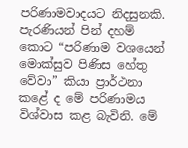පරිණාමවාදයට නිදසුනකි. පැරණියන් පින් දහම් කොට “පරිණාම වශයෙන් මොක්සුව පිණිස හේතු වේවා” කියා ප්‍රාර්ථනා කළේ ද මේ පරිණාමය විශ්වාස කළ බැවිනි. මේ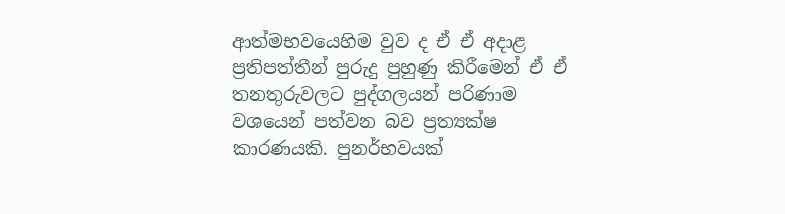ආත්මභවයෙහිම වුව ද ඒ ඒ අදාළ ප්‍රතිපත්තීන් පුරුදු පුහුණු කිරීමෙන් ඒ ඒ තනතුරුවලට පුද්ගලයන් පරිණාම වශයෙන් පත්වන බව ප්‍රත්‍යක්ෂ කාරණයකි. පුනර්භවයක්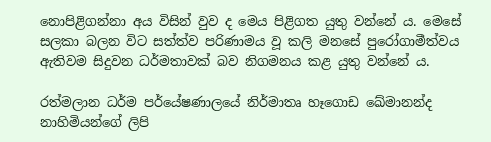නොපිළිගන්නා අය විසින් වුව ද මෙය පිළිගත යුතු වන්නේ ය. මෙසේ සලකා බලන විට සත්ත්ව පරිණාමය වූ කලි මනසේ පුරෝගාමීත්වය ඇතිවම සිදුවන ධර්මතාවක් බව නිගමනය කළ යුතු වන්නේ ය.

රත්මලාන ධර්ම පර්යේෂණාලයේ නිර්මාතෘ හෑගොඩ ඛේමානන්ද නාහිමියන්ගේ ලිපි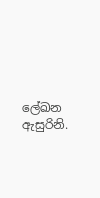ලේඛන ඇසුරිනි.